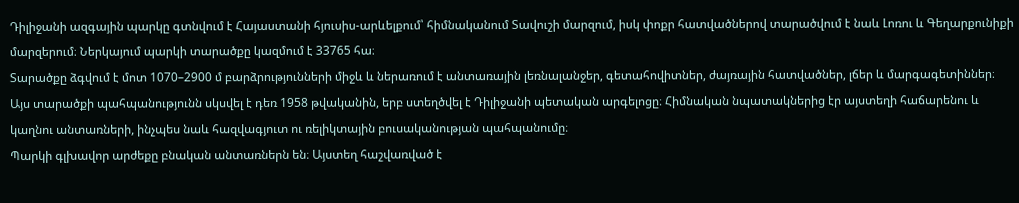Դիլիջանի ազգային պարկը գտնվում է Հայաստանի հյուսիս-արևելքում՝ հիմնականում Տավուշի մարզում, իսկ փոքր հատվածներով տարածվում է նաև Լոռու և Գեղարքունիքի մարզերում։ Ներկայում պարկի տարածքը կազմում է 33765 հա։
Տարածքը ձգվում է մոտ 1070–2900 մ բարձրությունների միջև և ներառում է անտառային լեռնալանջեր, գետահովիտներ, ժայռային հատվածներ, լճեր և մարգագետիններ։
Այս տարածքի պահպանությունն սկսվել է դեռ 1958 թվականին, երբ ստեղծվել է Դիլիջանի պետական արգելոցը։ Հիմնական նպատակներից էր այստեղի հաճարենու և կաղնու անտառների, ինչպես նաև հազվագյուտ ու ռելիկտային բուսականության պահպանումը։
Պարկի գլխավոր արժեքը բնական անտառներն են։ Այստեղ հաշվառված է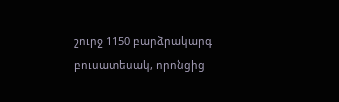շուրջ 1150 բարձրակարգ բուսատեսակ, որոնցից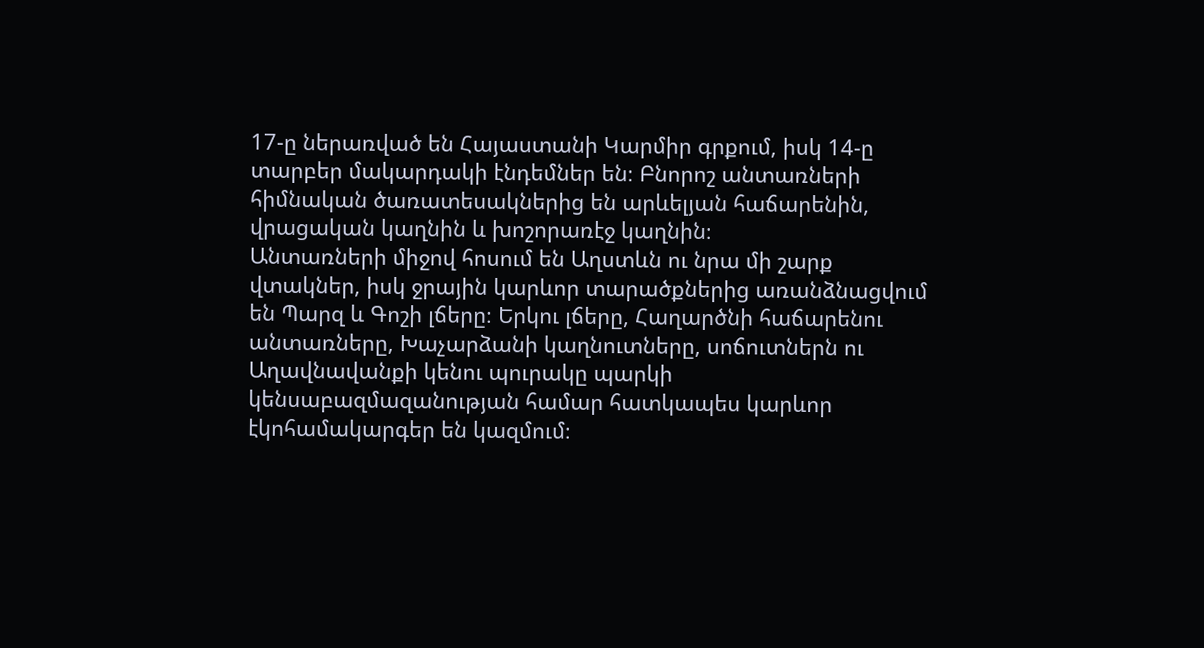17-ը ներառված են Հայաստանի Կարմիր գրքում, իսկ 14-ը տարբեր մակարդակի էնդեմներ են։ Բնորոշ անտառների հիմնական ծառատեսակներից են արևելյան հաճարենին, վրացական կաղնին և խոշորառէջ կաղնին։
Անտառների միջով հոսում են Աղստևն ու նրա մի շարք վտակներ, իսկ ջրային կարևոր տարածքներից առանձնացվում են Պարզ և Գոշի լճերը։ Երկու լճերը, Հաղարծնի հաճարենու անտառները, Խաչարձանի կաղնուտները, սոճուտներն ու Աղավնավանքի կենու պուրակը պարկի կենսաբազմազանության համար հատկապես կարևոր էկոհամակարգեր են կազմում։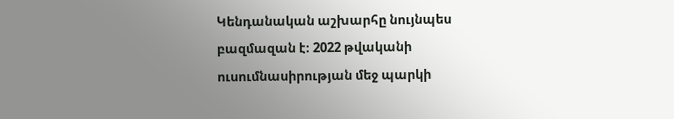Կենդանական աշխարհը նույնպես բազմազան է։ 2022 թվականի ուսումնասիրության մեջ պարկի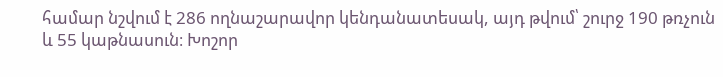համար նշվում է 286 ողնաշարավոր կենդանատեսակ, այդ թվում՝ շուրջ 190 թռչուն և 55 կաթնասուն։ Խոշոր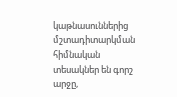կաթնասուններից մշտադիտարկման հիմնական տեսակներ են գորշ արջը,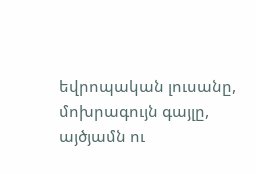եվրոպական լուսանը, մոխրագույն գայլը, այծյամն ու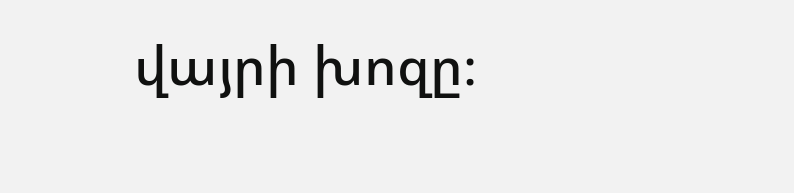վայրի խոզը։